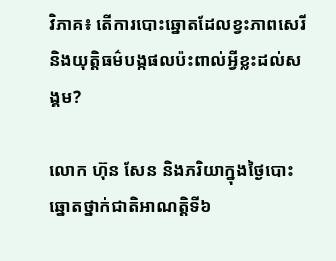វិភាគ៖ តើការបោះឆ្នោតដែលខ្វះភាពសេរីនិងយុត្តិធម៌បង្កផលប៉ះពាល់អ្វីខ្លះដល់សង្គម?

លោក ហ៊ុន សែន និងភរិយាក្នុងថ្ងៃបោះឆ្នោតថ្នាក់ជាតិអាណត្តិទី៦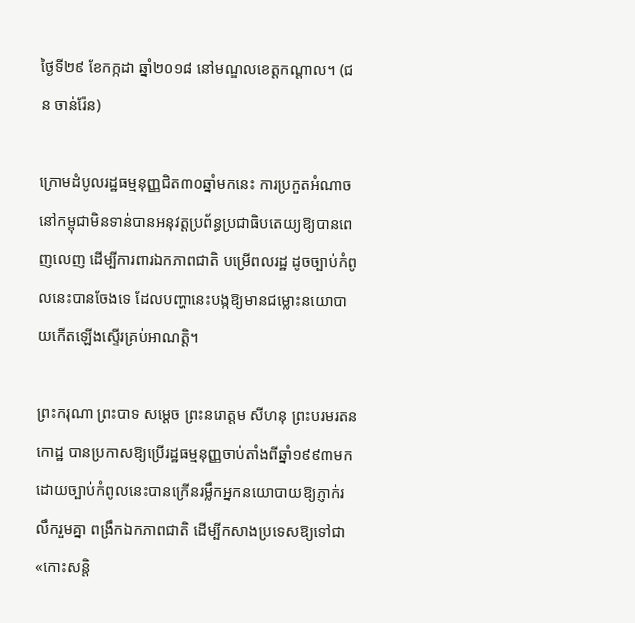ថ្ងៃទី២៩ ខែកក្កដា ឆ្នាំ២០១៨ នៅមណ្ឌលខេត្តកណ្ដាល។ (ជន ចាន់រ៉ែន)

ក្រោមដំបូលរដ្ឋធម្មនុញ្ញជិត៣០ឆ្នាំមកនេះ ការប្រកួតអំណាចនៅកម្ពុជាមិនទាន់បានអនុវត្តប្រព័ន្ធប្រជាធិបតេយ្យឱ្យបានពេញលេញ ដើម្បីការពារឯកភាពជាតិ បម្រើពលរដ្ឋ ដូចច្បាប់កំពូលនេះបានចែងទេ ដែលបញ្ហានេះបង្កឱ្យមានជម្លោះនយោបាយកើតឡើងស្ទើរគ្រប់អាណត្តិ។

ព្រះករុណា ព្រះបាទ សម្ដេច ព្រះនរោត្ដម សីហនុ ព្រះបរមរតនកោដ្ឋ បានប្រកាសឱ្យប្រើរដ្ឋធម្មនុញ្ញចាប់តាំងពីឆ្នាំ១៩៩៣មក ដោយច្បាប់កំពូលនេះបានក្រើនរម្លឹកអ្នកនយោបាយឱ្យភ្ញាក់រលឹករួមគ្នា ពង្រឹកឯកភាពជាតិ ដើម្បីកសាងប្រទេសឱ្យទៅជា «កោះសន្តិ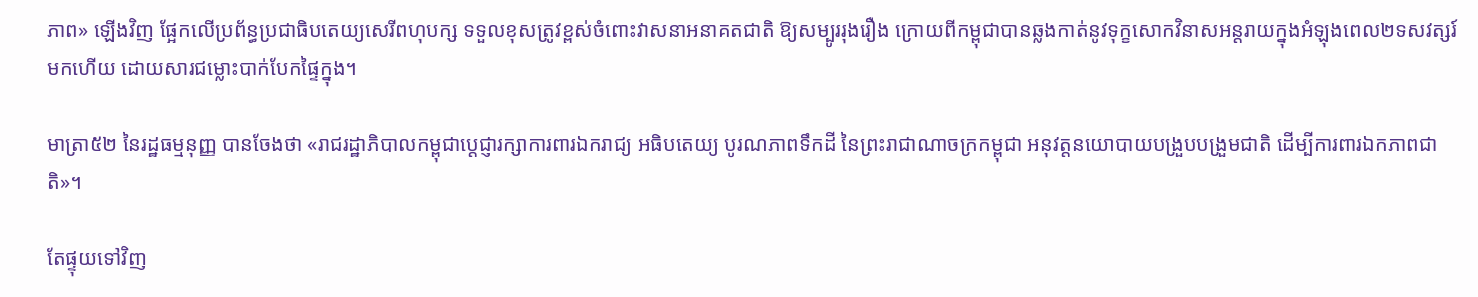ភាព» ឡើងវិញ ផ្អែកលើប្រព័ន្ធប្រជាធិបតេយ្យសេរីពហុបក្ស ទទួលខុសត្រូវខ្ពស់ចំពោះវាសនាអនាគតជាតិ ឱ្យសម្បូររុងរឿង ក្រោយពីកម្ពុជាបានឆ្លងកាត់នូវទុក្ខសោកវិនាសអន្តរាយក្នុងអំឡុងពេល២ទសវត្សរ៍មកហើយ ដោយសារជម្លោះបាក់បែកផ្ទៃក្នុង។

មាត្រា៥២ នៃរដ្ឋធម្មនុញ្ញ បានចែងថា «រាជរដ្ឋាភិបាលកម្ពុជាប្ដេជ្ញារក្សាការពារឯករាជ្យ អធិបតេយ្យ បូរណភាពទឹកដី នៃព្រះរាជាណាចក្រកម្ពុជា អនុវត្តនយោបាយបង្រួបបង្រួមជាតិ ដើម្បីការពារឯកភាពជាតិ»។

តែផ្ទុយទៅវិញ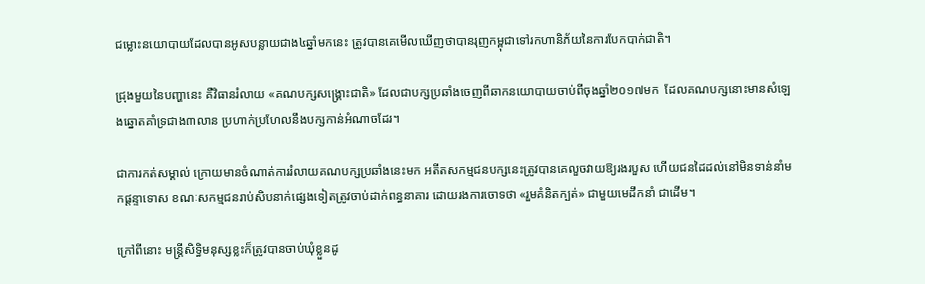ជម្លោះនយោបាយដែលបានអូសបន្លាយជាង៤ឆ្នាំមកនេះ ត្រូវបានគេមើលឃើញថាបានរុញកម្ពុជាទៅរកហានិភ័យនៃការបែកបាក់ជាតិ។

ជ្រុងមួយនៃបញ្ហានេះ គឺវិធានរំលាយ «គណបក្សសង្គ្រោះជាតិ» ដែលជាបក្សប្រឆាំងចេញពីឆាកនយោបាយចាប់ពីចុងឆ្នាំ២០១៧មក  ដែលគណបក្សនោះមានសំឡេងឆ្នោតគាំទ្រជាង៣លាន ប្រហាក់ប្រហែលនឹងបក្សកាន់អំណាចដែរ។

ជាការកត់សម្គាល់ ក្រោយមានចំណាត់ការរំលាយគណបក្សប្រឆាំងនេះមក អតីតសកម្មជនបក្សនេះត្រូវបានគេលួចវាយឱ្យរងរបួស ហើយជនដៃដល់នៅមិនទាន់នាំមកផ្ដន្ទាទោស ខណៈសកម្មជនរាប់សិបនាក់ផ្សេងទៀតត្រូវចាប់ដាក់ពន្ធនាគារ ដោយរងការចោទថា «រួមគំនិតក្បត់» ជាមួយមេដឹកនាំ ជាដើម។

ក្រៅពីនោះ មន្ត្រីសិទ្ធិមនុស្សខ្លះក៏ត្រូវបានចាប់ឃុំខ្លួនដូ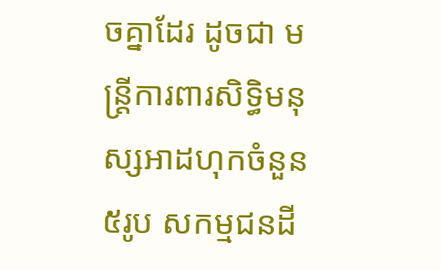ចគ្នាដែរ ដូចជា មន្ត្រីការពារសិទ្ធិមនុស្សអាដហុកចំនួន៥រូប សកម្មជនដី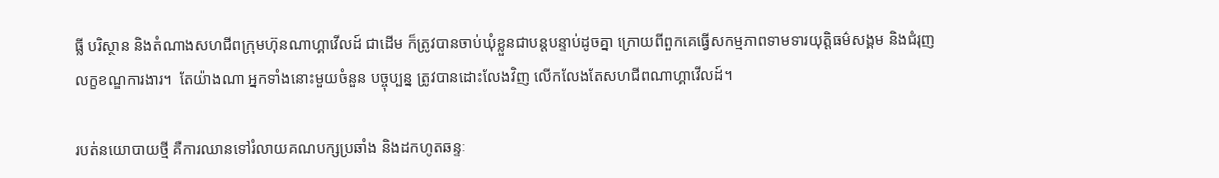ធ្លី បរិស្ថាន និងតំណាងសហជីពក្រុមហ៊ុនណាហ្គាវើលដ៍ ជាដើម ក៏ត្រូវបានចាប់ឃុំខ្លួនជាបន្តបន្ទាប់ដូចគ្នា ក្រោយពីពួកគេធ្វើសកម្មភាពទាមទារយុត្តិធម៌សង្គម និងជំរុញលក្ខខណ្ឌការងារ។  តែយ៉ាងណា អ្នកទាំងនោះមួយចំនួន បច្ចុប្បន្ន ត្រូវបានដោះលែងវិញ លើកលែងតែសហជីពណាហ្គាវើលដ៍។

របត់នយោបាយថ្មី គឺការឈានទៅរំលាយគណបក្សប្រឆាំង និងដកហូតឆន្ទៈ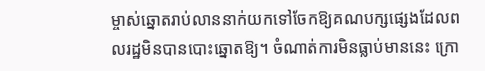ម្ចាស់ឆ្នោតរាប់លាននាក់យកទៅចែកឱ្យគណបក្សផ្សេងដែលពលរដ្ឋមិនបានបោះឆ្នោតឱ្យ។ ចំណាត់ការមិនធ្លាប់មាននេះ ក្រោ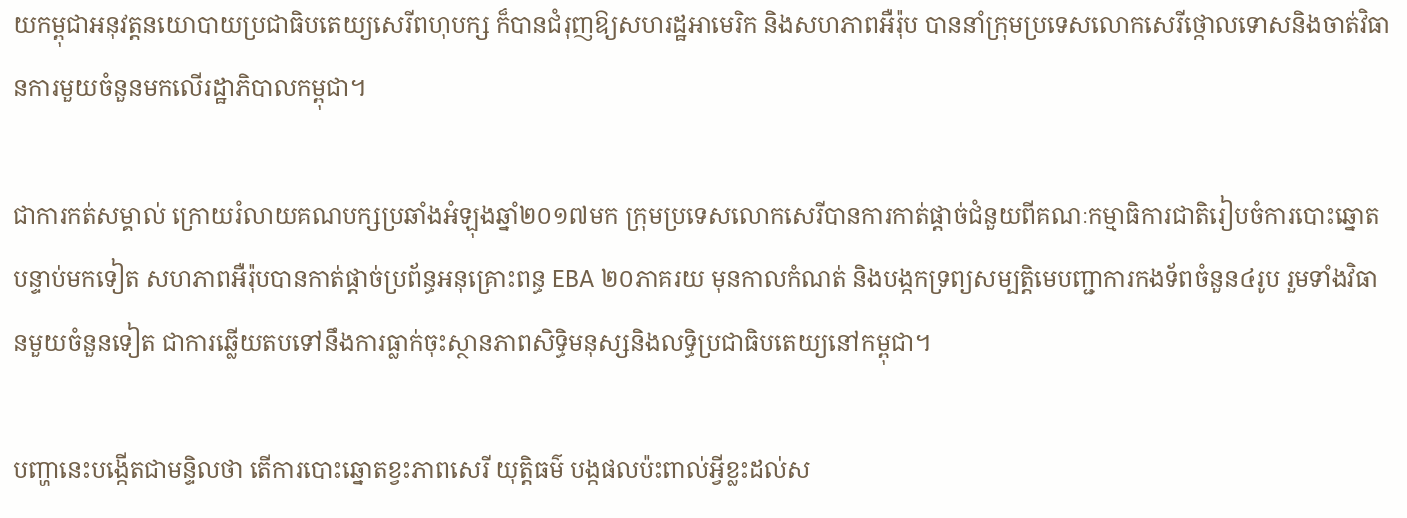យកម្ពុជាអនុវត្តនយោបាយប្រជាធិបតេយ្យសេរីពហុបក្ស ក៏បានជំរុញឱ្យសហរដ្ឋអាមេរិក និងសហភាពអឺរ៉ុប បាននាំក្រុមប្រទេសលោកសេរីថ្កោលទោសនិងចាត់វិធានការមួយចំនួនមកលើរដ្ឋាភិបាលកម្ពុជា។

ជាការកត់សម្គាល់ ក្រោយរំលាយគណបក្សប្រឆាំងអំឡុងឆ្នាំ២០១៧មក ក្រុមប្រទេសលោកសេរីបានការកាត់ផ្ដាច់ជំនួយពីគណៈកម្មាធិការជាតិរៀបចំការបោះឆ្នោត បន្ទាប់មកទៀត សហភាពអឺរ៉ុបបានកាត់ផ្ដាច់ប្រព័ន្ធអនុគ្រោះពន្ធ EBA ២០ភាគរយ មុនកាលកំណត់ និងបង្កកទ្រព្យសម្បត្តិមេបញ្ជាការកងទ័ពចំនួន៤រូប រួមទាំងវិធានមួយចំនួនទៀត ជាការឆ្លើយតបទៅនឹងការធ្លាក់ចុះស្ថានភាពសិទ្ធិមនុស្សនិងលទ្ធិប្រជាធិបតេយ្យនៅកម្ពុជា។

បញ្ហានេះបង្កើតជាមន្ទិលថា តើការបោះឆ្នោតខ្វះភាពសេរី យុត្តិធម៌ បង្កផលប៉ះពាល់អ្វីខ្លះដល់ស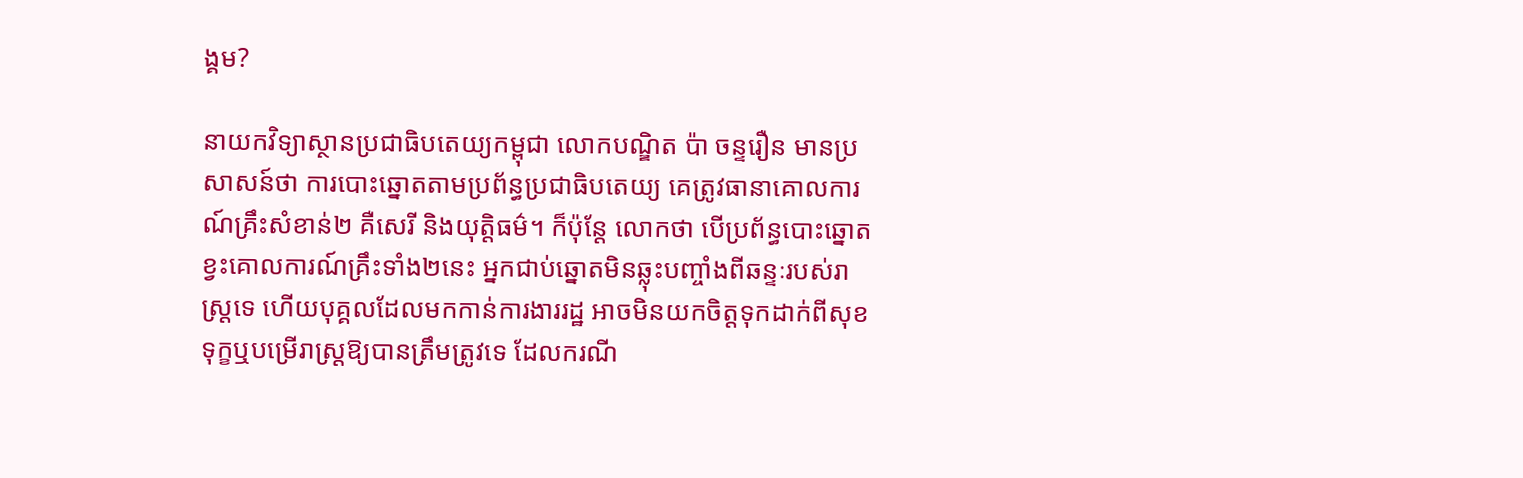ង្គម?

នាយកវិទ្យាស្ថានប្រជាធិបតេយ្យកម្ពុជា លោកបណ្ឌិត ប៉ា ចន្ទរឿន មានប្រសាសន៍ថា ការបោះឆ្នោតតាមប្រព័ន្ធប្រជាធិបតេយ្យ គេត្រូវធានាគោលការណ៍គ្រឹះសំខាន់២ គឺសេរី និងយុត្តិធម៌។ ក៏ប៉ុន្តែ លោកថា បើប្រព័ន្ធបោះឆ្នោតខ្វះគោលការណ៍គ្រឹះទាំង២នេះ អ្នកជាប់ឆ្នោតមិនឆ្លុះបញ្ចាំងពីឆន្ទៈរបស់រាស្ត្រទេ ហើយបុគ្គលដែលមកកាន់ការងាររដ្ឋ អាចមិនយកចិត្តទុកដាក់ពីសុខទុក្ខឬបម្រើរាស្ត្រឱ្យបានត្រឹមត្រូវទេ ដែលករណី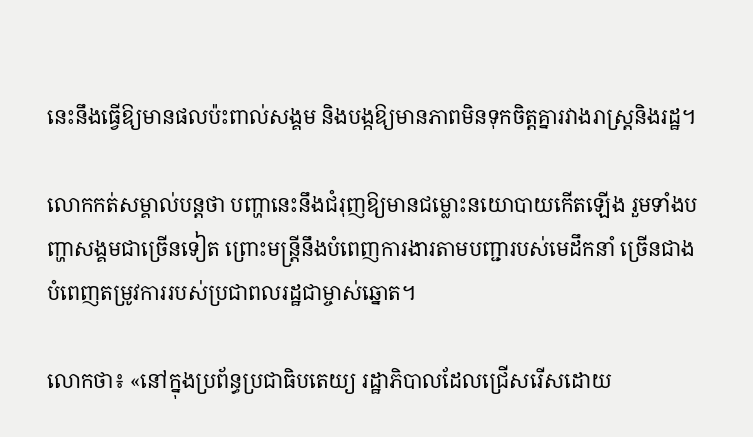នេះនឹងធ្វើឱ្យមានផលប៉ះពាល់សង្គម និងបង្កឱ្យមានភាពមិនទុកចិត្តគ្នារវាងរាស្ត្រនិងរដ្ឋ។

លោកកត់សម្គាល់បន្តថា បញ្ហានេះនឹងជំរុញឱ្យមានជម្លោះនយោបាយកើតឡើង រួមទាំងបញ្ហាសង្គមជាច្រើនទៀត ព្រោះមន្ត្រីនឹងបំពេញការងារតាមបញ្ជារបស់មេដឹកនាំ ច្រើនជាងបំពេញតម្រូវការរបស់ប្រជាពលរដ្ឋជាម្ចាស់ឆ្នោត។

លោកថា៖ «នៅក្នុងប្រព័ន្ធប្រជាធិបតេយ្យ រដ្ឋាភិបាលដែលជ្រើសរើសដោយ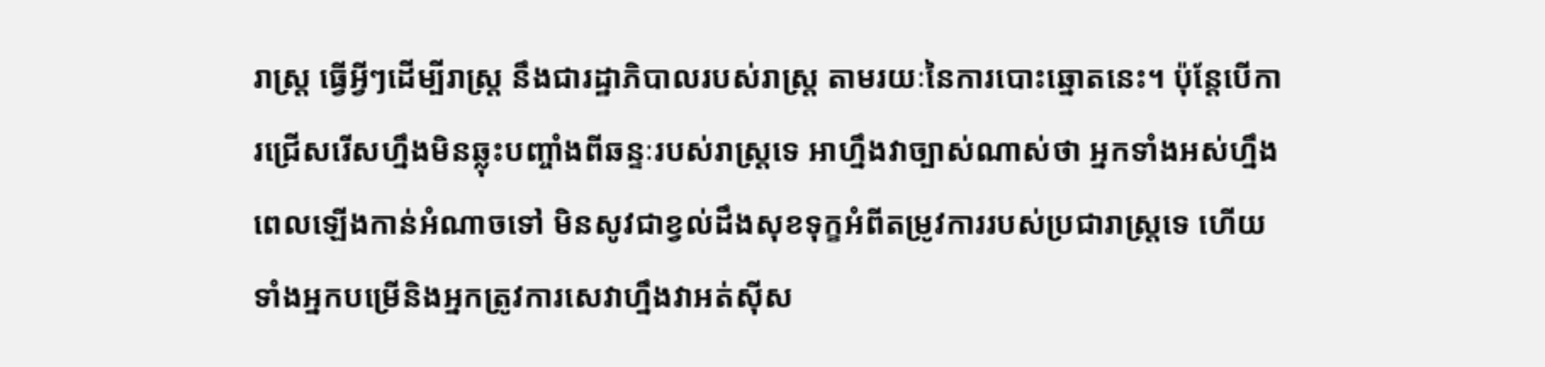រាស្ត្រ ធ្វើអ្វីៗដើម្បីរាស្ត្រ នឹងជារដ្ឋាភិបាលរបស់រាស្ត្រ តាមរយៈនៃការបោះឆ្នោតនេះ។ ប៉ុន្តែបើការជ្រើសរើសហ្នឹងមិនឆ្លុះបញ្ចាំងពីឆន្ទៈរបស់រាស្ត្រទេ អាហ្នឹងវាច្បាស់ណាស់ថា អ្នកទាំងអស់ហ្នឹងពេលឡើងកាន់អំណាចទៅ មិនសូវជាខ្វល់ដឹងសុខទុក្ខអំពីតម្រូវការរបស់ប្រជារាស្ត្រទេ ហើយទាំងអ្នកបម្រើនិងអ្នកត្រូវការសេវាហ្នឹងវាអត់ស៊ីស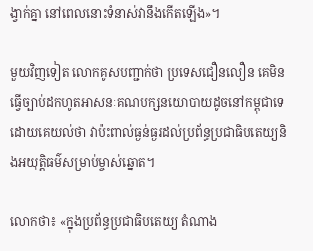ង្វាក់គ្នា នៅពេលនោះទំនាស់វានឹងកើតឡើង»។

មួយវិញទៀត លោកគូសបញ្ជាក់ថា ប្រទេសជឿនលឿន គេមិនធ្វើច្បាប់ដកហូតអាសនៈគណបក្សនយោបាយដូចនៅកម្ពុជាទេ ដោយគេយល់ថា វាប៉ះពាល់ធ្ងន់ធ្ងរដល់ប្រព័ន្ធប្រជាធិបតេយ្យនិងអយុត្តិធម៌សម្រាប់ម្ចាស់ឆ្នោត។

លោកថា៖ «ក្នុងប្រព័ន្ធប្រជាធិបតេយ្យ តំណាង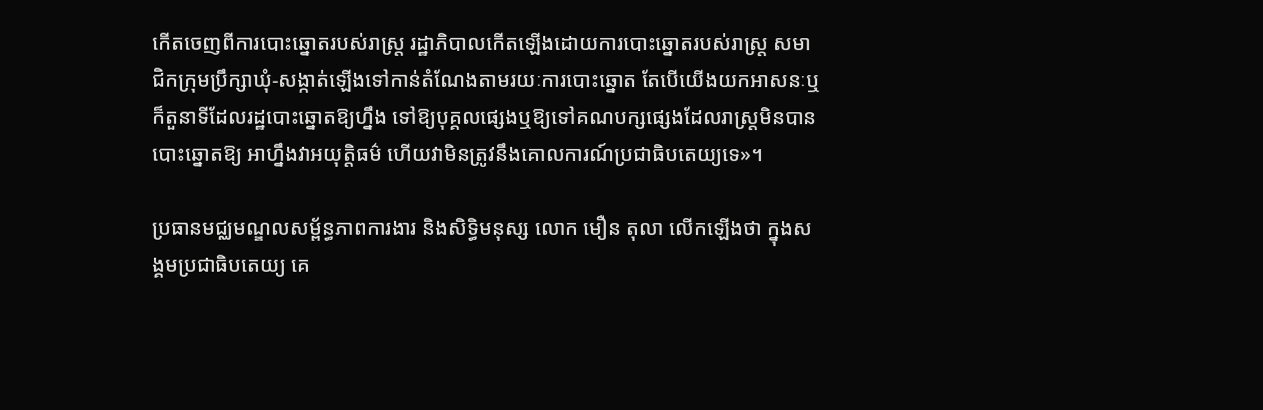កើតចេញពីការបោះឆ្នោតរបស់រាស្ត្រ រដ្ឋាភិបាលកើតឡើងដោយការបោះឆ្នោតរបស់រាស្ត្រ សមាជិកក្រុមប្រឹក្សាឃុំ-សង្កាត់ឡើងទៅកាន់តំណែងតាមរយៈការបោះឆ្នោត តែបើយើងយកអាសនៈឬក៏តួនាទីដែលរដ្ឋបោះឆ្នោតឱ្យហ្នឹង ទៅឱ្យបុគ្គលផ្សេងឬឱ្យទៅគណបក្សផ្សេងដែលរាស្ត្រមិនបានបោះឆ្នោតឱ្យ អាហ្នឹងវាអយុត្តិធម៌ ហើយវាមិនត្រូវនឹងគោលការណ៍ប្រជាធិបតេយ្យទេ»។

ប្រធានមជ្ឈមណ្ឌលសម្ព័ន្ធភាពការងារ និងសិទ្ធិមនុស្ស លោក មឿន តុលា លើកឡើងថា ក្នុងសង្គមប្រជាធិបតេយ្យ គេ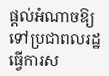ផ្ដល់អំណាចឱ្យទៅប្រជាពលរដ្ឋធ្វើការស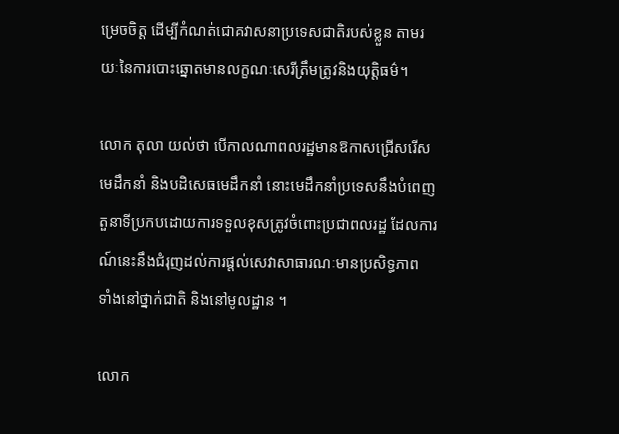ម្រេចចិត្ត ដើម្បីកំណត់ជោគវាសនាប្រទេសជាតិរបស់ខ្លួន តាមរយៈនៃការបោះឆ្នោតមានលក្ខណៈសេរីត្រឹមត្រូវនិងយុត្តិធម៌។

លោក តុលា យល់ថា បើកាលណាពលរដ្ឋមានឱកាសជ្រើសរើសមេដឹកនាំ និងបដិសេធមេដឹកនាំ នោះមេដឹកនាំប្រទេសនឹងបំពេញតួនាទីប្រកបដោយការទទួលខុសត្រូវចំពោះប្រជាពលរដ្ឋ ដែលការណ៍នេះនឹងជំរុញដល់ការផ្តល់សេវាសាធារណៈមានប្រសិទ្ធភាព ទាំងនៅថ្នាក់ជាតិ និងនៅមូលដ្ឋាន ។

លោក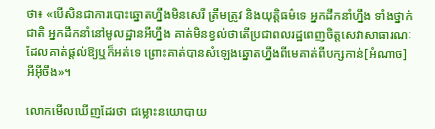ថា៖ «បើសិនជាការបោះឆ្នោតហ្នឹងមិនសេរី ត្រឹមត្រូវ និងយុត្តិធម៌ទេ អ្នកដឹកនាំហ្នឹង ទាំងថ្នាក់ជាតិ អ្នកដឹកនាំនៅមូលដ្ឋានអីហ្នឹង គាត់មិនខ្វល់ថាតើប្រជាពលរដ្ឋពេញចិត្តសេវាសាធារណៈដែលគាត់ផ្ដល់ឱ្យឬក៏អត់ទេ ព្រោះគាត់បានសំឡេងឆ្នោតហ្នឹងពីមេគាត់ពីបក្សកាន់[អំណាច]អីអ៊ីចឹង»។

លោកមើលឃើញដែរថា ជម្លោះនយោបាយ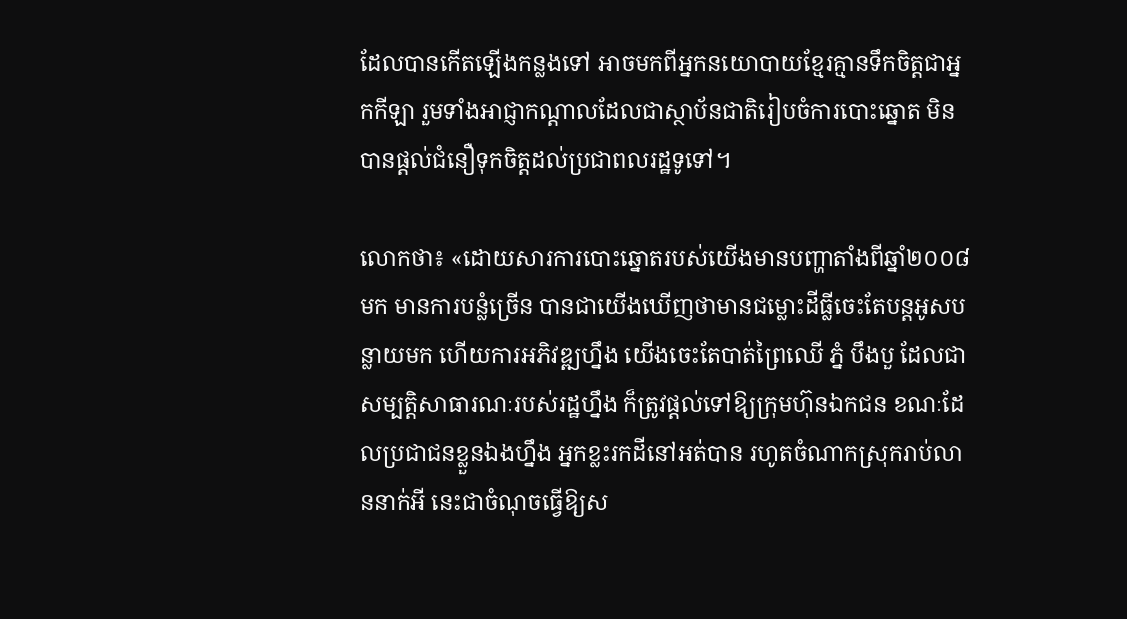ដែលបានកើតឡើងកន្លងទៅ អាចមកពីអ្នកនយោបាយខ្មែរគ្មានទឹកចិត្តជាអ្នកកីឡា រួមទាំងអាជ្ញាកណ្ដាលដែលជាស្ថាប័នជាតិរៀបចំការបោះឆ្នោត មិនបានផ្ដល់ជំនឿទុកចិត្តដល់ប្រជាពលរដ្ឋទូទៅ។

លោកថា៖ «ដោយសារការបោះឆ្នោតរបស់យើងមានបញ្ហាតាំងពីឆ្នាំ២០០៨មក មានការបន្លំច្រើន បានជាយើងឃើញថាមានជម្លោះដីធ្លីចេះតែបន្តអូសបន្លាយមក ហើយការអភិវឌ្ឍហ្នឹង យើងចេះតែបាត់ព្រៃឈើ ភ្នំ បឹងបួ ដែលជាសម្បត្តិសាធារណៈរបស់រដ្ឋហ្នឹង ក៏ត្រូវផ្ដល់ទៅឱ្យក្រុមហ៊ុនឯកជន ខណៈដែលប្រជាជនខ្លួនឯងហ្នឹង អ្នកខ្លះរកដីនៅអត់បាន រហូតចំណាកស្រុករាប់លាននាក់អី នេះជាចំណុចធ្វើឱ្យស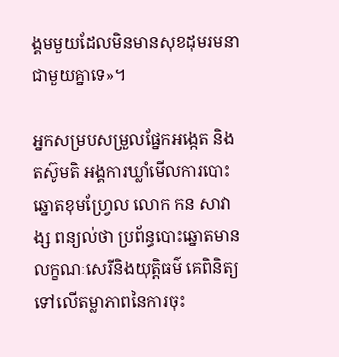ង្គមមួយដែលមិនមានសុខដុមរមនាជាមួយគ្នាទេ»។

អ្នកសម្របសម្រួលផ្នែកអង្កេត និងតស៊ូមតិ អង្គការឃ្លាំមើលការបោះឆ្នោតខុមហ្វ្រែល លោក កន សាវាង្ស ពន្យល់ថា ប្រព័ន្ធបោះឆ្នោតមានលក្ខណៈសេរីនិងយុត្តិធម៌ គេពិនិត្យទៅលើតម្លាភាពនៃការចុះ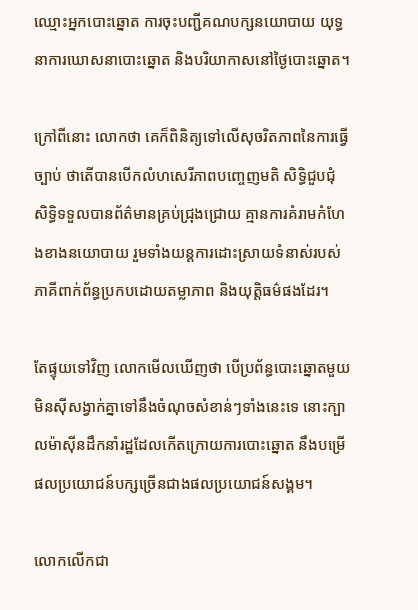ឈ្មោះអ្នកបោះឆ្នោត ការចុះបញ្ជីគណបក្សនយោបាយ យុទ្ធនាការឃោសនាបោះឆ្នោត និងបរិយាកាសនៅថ្ងៃបោះឆ្នោត។

ក្រៅពីនោះ លោកថា គេក៏ពិនិត្យទៅលើសុចរិតភាពនៃការធ្វើច្បាប់ ថាតើបានបើកលំហសេរីភាពបញ្ចេញមតិ សិទ្ធិជួបជុំ សិទ្ធិទទួលបានព័ត៌មានគ្រប់ជ្រុងជ្រោយ គ្មានការគំរាមកំហែងខាងនយោបាយ រួមទាំងយន្តការដោះស្រាយទំនាស់របស់ភាគីពាក់ព័ន្ធប្រកបដោយតម្លាភាព និងយុត្តិធម៌ផងដែរ។

តែផ្ទុយទៅវិញ លោកមើលឃើញថា បើប្រព័ន្ធបោះឆ្នោតមួយមិនស៊ីសង្វាក់គ្នាទៅនឹងចំណុចសំខាន់ៗទាំងនេះទេ នោះក្បាលម៉ាស៊ីនដឹកនាំរដ្ឋដែលកើតក្រោយការបោះឆ្នោត នឹងបម្រើផលប្រយោជន៍បក្សច្រើនជាងផលប្រយោជន៍សង្គម។

លោកលើកជា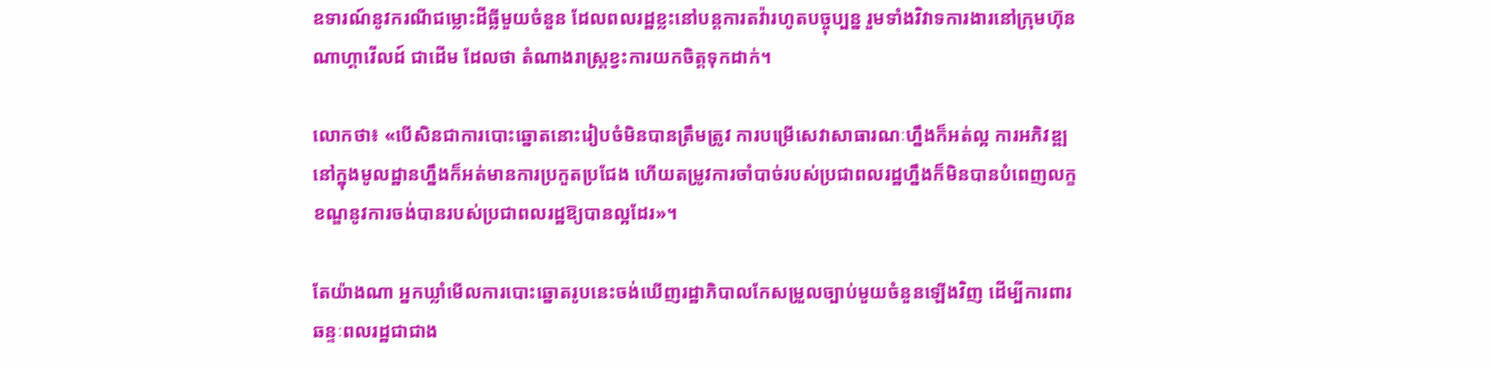ឧទារណ៍នូវករណីជម្លោះដីធ្លីមួយចំនួន ដែលពលរដ្ឋខ្លះនៅបន្តការតវ៉ារហូតបច្ចុប្បន្ន រួមទាំងវិវាទការងារនៅក្រុមហ៊ុនណាហ្គាវើលដ៍ ជាដើម ដែលថា តំណាងរាស្ត្រខ្វះការយកចិត្តទុកដាក់។

លោកថា៖ «បើសិនជាការបោះឆ្នោតនោះរៀបចំមិនបានត្រឹមត្រូវ ការបម្រើសេវាសាធារណៈហ្នឹងក៏អត់ល្អ ការអភិវឌ្ឍនៅក្នុងមូលដ្ឋានហ្នឹងក៏អត់មានការប្រកួតប្រជែង ហើយតម្រូវការចាំបាច់របស់ប្រជាពលរដ្ឋហ្នឹងក៏មិនបានបំពេញលក្ខខណ្ឌនូវការចង់បានរបស់ប្រជាពលរដ្ឋឱ្យបានល្អដែរ»។

តែយ៉ាងណា អ្នកឃ្លាំមើលការបោះឆ្នោតរូបនេះចង់ឃើញរដ្ឋាភិបាលកែសម្រួលច្បាប់មួយចំនួនឡើងវិញ ដើម្បីការពារឆន្ទៈពលរដ្ឋជាជាង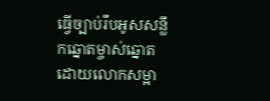ធ្វើច្បាប់រឹបអូសសន្លឹកឆ្នោតម្ចាស់ឆ្នោត ដោយលោកសម្អា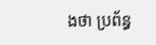ងថា ប្រព័ន្ធ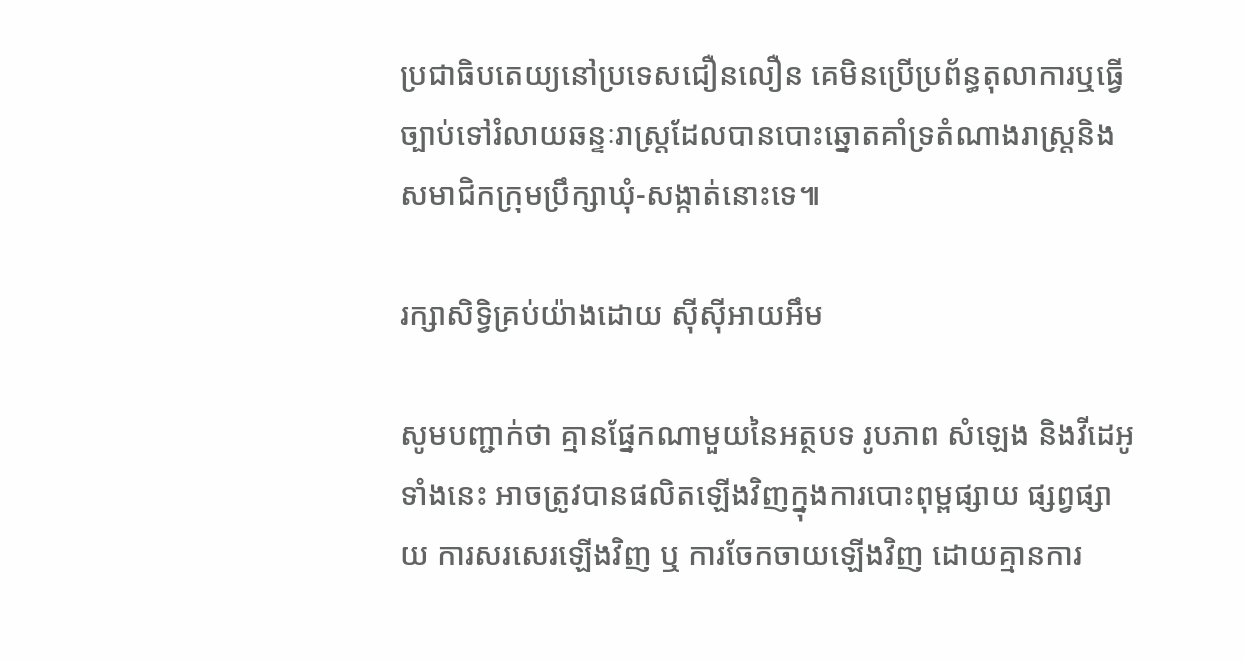ប្រជាធិបតេយ្យនៅប្រទេសជឿនលឿន គេមិនប្រើប្រព័ន្ធតុលាការឬធ្វើច្បាប់ទៅរំលាយឆន្ទៈរាស្ត្រដែលបានបោះឆ្នោតគាំទ្រតំណាងរាស្ត្រនិងសមាជិកក្រុមប្រឹក្សាឃុំ-សង្កាត់នោះទេ៕

រក្សាសិទ្វិគ្រប់យ៉ាងដោយ ស៊ីស៊ីអាយអឹម

សូមបញ្ជាក់ថា គ្មានផ្នែកណាមួយនៃអត្ថបទ រូបភាព សំឡេង និងវីដេអូទាំងនេះ អាចត្រូវបានផលិតឡើងវិញក្នុងការបោះពុម្ពផ្សាយ ផ្សព្វផ្សាយ ការសរសេរឡើងវិញ ឬ ការចែកចាយឡើងវិញ ដោយគ្មានការ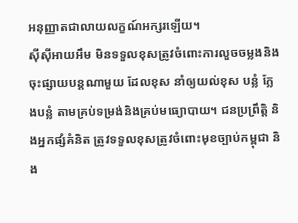អនុញ្ញាតជាលាយលក្ខណ៍អក្សរឡើយ។
ស៊ីស៊ីអាយអឹម មិនទទួលខុសត្រូវចំពោះការលួចចម្លងនិងចុះផ្សាយបន្តណាមួយ ដែលខុស នាំឲ្យយល់ខុស បន្លំ ក្លែងបន្លំ តាមគ្រប់ទម្រង់និងគ្រប់មធ្យោបាយ។ ជនប្រព្រឹត្តិ និងអ្នកផ្សំគំនិត ត្រូវទទួលខុសត្រូវចំពោះមុខច្បាប់កម្ពុជា និង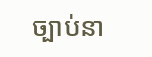ច្បាប់នា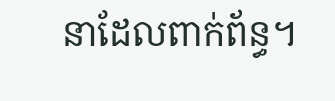នាដែលពាក់ព័ន្ធ។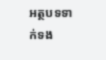អត្ថបទទាក់ទង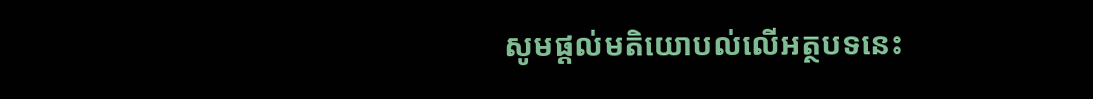សូមផ្ដល់មតិយោបល់លើអត្ថបទនេះ